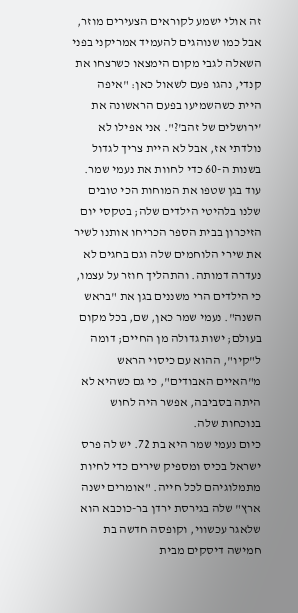זה אולי ישמע לקוראים הצעירים מוזר, אבל כמו שנוהגים להעמיד אמריקני בפני השאלה לגבי מקום הימצאו כשרצחו את קנדי, נהגו פעם לשאול כאן: "איפה היית כשהשמיעו בפעם הראשונה את 'ירושלים של זהב'?". אני אפילו לא נולדתי אז, אבל לא היית צריך לגדול בשנות ה-60 כדי לחוות את נעמי שמר. עוד בגן שטפו את המוחות הכי טובים שלנו בלהיטי הילדים שלה; בטקסי יום הזיכרון בבית הספר הכריחו אותנו לשיר את שירי הלוחמים שלה וגם בחגים לא נעדרה דמותה. והתהליך חוזר על עצמו, כי הילדים הרי משננים בגן את "בראש השנה". נעמי שמר כאן, שם, בכל מקום בעולם; ישות גדולה מן החיים; דומה ל"קיו", ההוא עם כיסוי הראש מ"האיים האבודים", כי גם כשהיא לא היתה בסביבה, אפשר היה לחוש בנוכחות שלה.
כיום נעמי שמר היא בת 72. יש לה פרס ישראל בכיס ומספיק שירים כדי לחיות מתמלוגיהם לכל חייה. "אומרים ישנה ארץ" שלה בגירסת ירדן בר-כוכבא הוא שלאגר עכשווי, וקופסה חדשה בת חמישה דיסקים מבית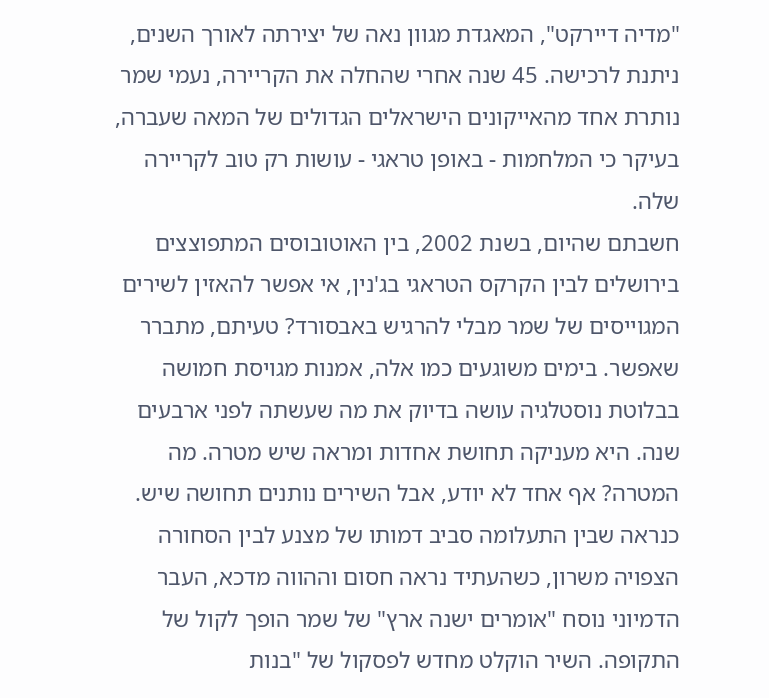"מדיה דיירקט", המאגדת מגוון נאה של יצירתה לאורך השנים, ניתנת לרכישה. 45 שנה אחרי שהחלה את הקריירה, נעמי שמר נותרת אחד מהאייקונים הישראלים הגדולים של המאה שעברה, בעיקר כי המלחמות - באופן טראגי - עושות רק טוב לקריירה שלה.
חשבתם שהיום, בשנת 2002, בין האוטובוסים המתפוצצים בירושלים לבין הקרקס הטראגי בג'נין, אי אפשר להאזין לשירים המגוייסים של שמר מבלי להרגיש באבסורד? טעיתם, מתברר שאפשר. בימים משוגעים כמו אלה, אמנות מגויסת חמושה בבלוטת נוסטלגיה עושה בדיוק את מה שעשתה לפני ארבעים שנה. היא מעניקה תחושת אחדות ומראה שיש מטרה. מה המטרה? אף אחד לא יודע, אבל השירים נותנים תחושה שיש.
כנראה שבין התעלומה סביב דמותו של מצנע לבין הסחורה הצפויה משרון, כשהעתיד נראה חסום וההווה מדכא, העבר הדמיוני נוסח "אומרים ישנה ארץ" של שמר הופך לקול של התקופה. השיר הוקלט מחדש לפסקול של "בנות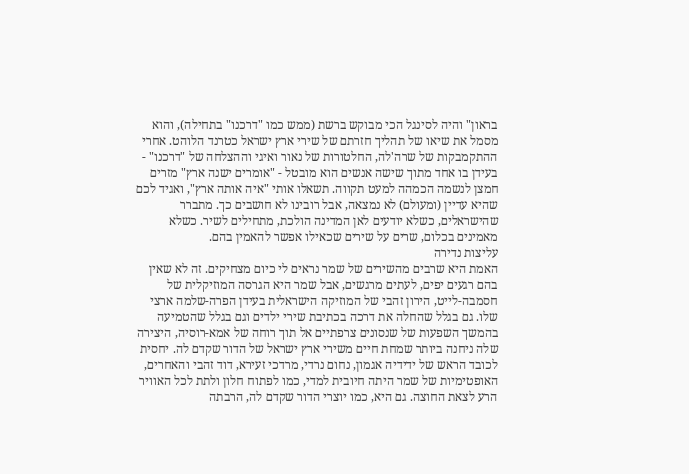בראון" והיה לסינגל הכי מבוקש ברשת (ממש כמו "דרכנו" בתחילה), והוא מסמל את שיאו של תהליך חזרתם של שירי ארץ ישראל כטרנד הלוהט. אחרי ההתקמבקות של שרה'לה, החלטורות של נאור ואיגי וההצלחה של "דרכנו" - בעידן בו אחד מתוך שישה אנשים הוא מובטל - "אומרים ישנה ארץ" מזרים חמצן לנשמה הכמהה למעט תקווה. תשאלו אותי "איה אותה ארץ", ואגיד לכם שהיא עדיין (ומעולם) לא נמצאה, אבל רובינו לא חושבים כך. מתברר שהישראלים, כשלא יודעים לאן המדינה הולכת, מתחילים לשיר. כשלא מאמינים בכלום, שרים על שירים שכאילו אפשר להאמין בהם.
עליצות נדירה
האמת היא שרבים מהשירים של שמר נראים לי כיום מצחיקים. זה לא שאין בהם רגעים יפים, לעתים מרגשים, אבל שמר היא הגרסה המוזיקלית של חסמבה-לייט, הירון זהבי של המוזיקה הישראלית בעידן הפרה-שלמה ארצי שלו. גם בגלל שהחלה את דרכה בכתיבת שירי ילדים וגם בגלל שהטמיעה בהמשך השפעות של שנסונים צרפתיים אל תוך רוחה של אמא-רוסיה, היצירה שלה ניחנה ביותר שמחת חיים משירי ארץ ישראל של הדור שקדם לה. יחסית לכובד הראש של ידידיה אגמון, נחום נרדי, מרדכי זעירא, דוד זהבי והאחרים, האופטימיות של שמר היתה חיובית למדי, כמו לפתוח חלון ולתת לכל האוויר הרע לצאת החוצה. גם היא, כמו יוצרי הדור שקדם לה, הרבתה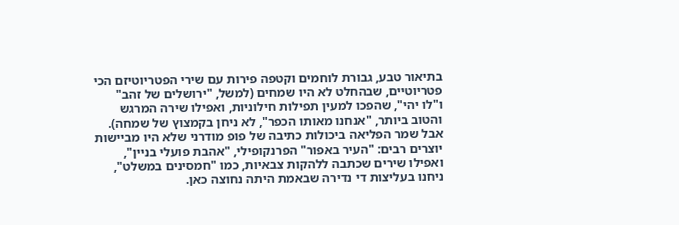בתיאור טבע, גבורת לוחמים וקטפה פירות עם שירי הפטריוטיזם הכי פטריוטיים, שבהחלט לא היו שמחים (למשל, "ירושלים של זהב" ו"לו יהי", שהפכו למעין תפילות חילוניות, ואפילו שירה המרגש והטוב ביותר, "אנחנו מאותו הכפר", לא ניחן בקמצוץ של שמחה). אבל שמר הפליאה ביכולות כתיבה של פופ מודרני שלא היו מביישות יוצרים רבים: "העיר באפור" הפרנקופילי, "אהבת פועלי בניין", ואפילו שירים שכתבה ללהקות צבאיות, כמו "חמסינים במשלט", ניחנו בעליצות די נדירה שבאמת היתה נחוצה כאן.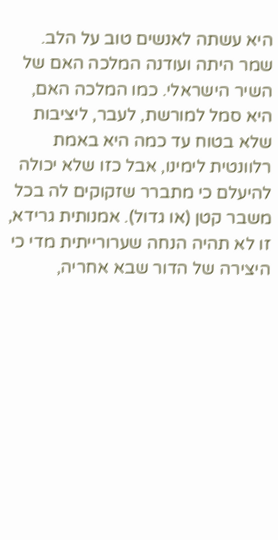היא עשתה לאנשים טוב על הלב.
שמר היתה ועודנה המלכה האם של השיר הישראלי. כמו המלכה האם, היא סמל למורשת, לעבר, ליציבות שלא בטוח עד כמה היא באמת רלוונטית לימינו, אבל כזו שלא יכולה להיעלם כי מתברר שזקוקים לה בכל משבר קטן (או גדול). אמנותית גרידא, זו לא תהיה הנחה שערורייתית מדי כי היצירה של הדור שבא אחריה,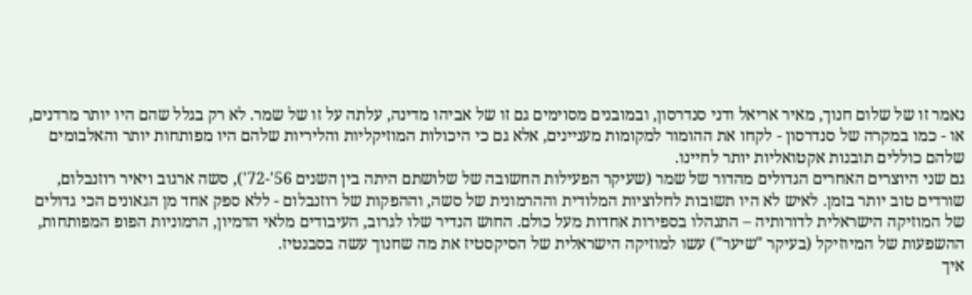נאמר זו של שלום חנוך, מאיר אריאל ודני סנדרסון, ובמובנים מסוימים גם זו של אביהו מדינה, עלתה על זו של שמר. לא רק בגלל שהם היו יותר מרדנים, או - כמו במקרה של סנדרסון - לקחו את ההומור למקומות מעניינים, אלא גם כי היכולות המוזיקליות והליריות שלהם היו מפותחות יותר והאלבומים שלהם כוללים תובנות אקטואליות יותר לחיינו.
גם שני היוצרים האחרים הגדולים מהדור של שמר (שעיקר הפעילות החשובה של שלושתם היתה בין השנים 56'-72'), סשה ארגוב ויאיר רוזנבלום, שורדים טוב יותר בזמן. לאיש לא היו תשובות לחלוציות המלודית וההרמונית של סשה, וההפקות של רוזנבלום - ללא ספק אחד מן הגאונים הכי גדולים של המוזיקה הישראלית לדורותיה – התנהלו בספירות אחדות מעל כולם. החוש הנדיר שלו לגרוב, העיבודים מלאי הדמיון, הרמוניות הפופ המפותחות, ההשפעות של המיוזיקל (בעיקר "שיער") עשו למוזיקה הישראלית של הסיקסטיז את מה שחנוך עשה בסבנטיז.
איך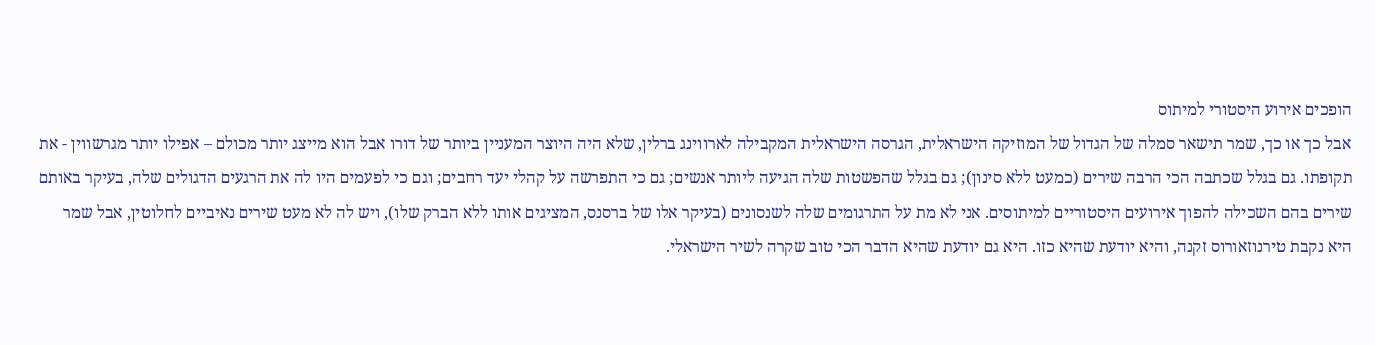הופכים אירוע היסטורי למיתוס
אבל כך או כך, שמר תישאר סמלה של הגדול של המוזיקה הישראלית, הגרסה הישראלית המקבילה לארווינג ברלין, שלא היה היוצר המעניין ביותר של דורו אבל הוא מייצג יותר מכולם – אפילו יותר מגרשווין - את תקופתו. גם בגלל שכתבה הכי הרבה שירים (כמעט ללא סינון); גם בגלל שהפשטות שלה הגיעה ליותר אנשים; גם כי התפרשה על קהלי יעד רחבים; וגם כי לפעמים היו לה את הרגעים הדגולים שלה, בעיקר באותם שירים בהם השכילה להפוך אירועים היסטוריים למיתוסים. אני לא מת על התרגומים שלה לשנסונים (בעיקר אלו של ברסנס, המציגים אותו ללא הברק שלו), ויש לה לא מעט שירים נאיביים לחלוטין, אבל שמר היא נקבת טירנוזאורוס זקנה, והיא יודעת שהיא כזו. היא גם יודעת שהיא הדבר הכי טוב שקרה לשיר הישראלי.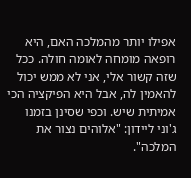אפילו יותר מהמלכה האם, היא רופאה מומחה לאומה חולה. ככל שזה קשור אלי, אני לא ממש יכול להאמין לה, אבל היא הפיקציה הכי אמיתית שיש. וכפי שסינן בזמנו ג'וני ליידון: "אלוהים נצור את המלכה".